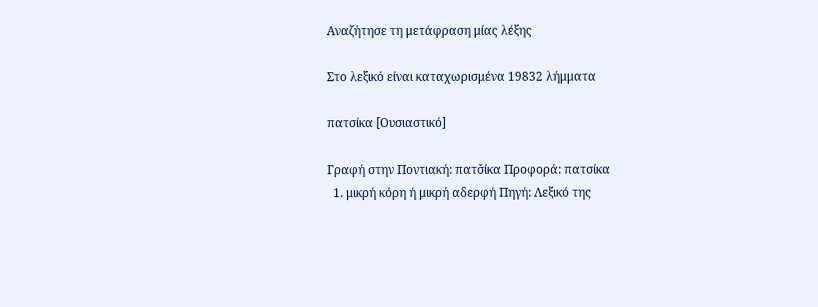Αναζήτησε τη μετάφραση μίας λέξης

Στο λεξικό είναι καταχωρισμένα 19832 λήμματα

πατσίκα [Ουσιαστικό]

Γραφή στην Ποντιακή: πατσ̌ίκα Προφορά: πατσίκα
  1. μικρή κόρη ή μικρή αδερφή Πηγή: Λεξικό της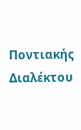Ποντιακής Διαλέκτου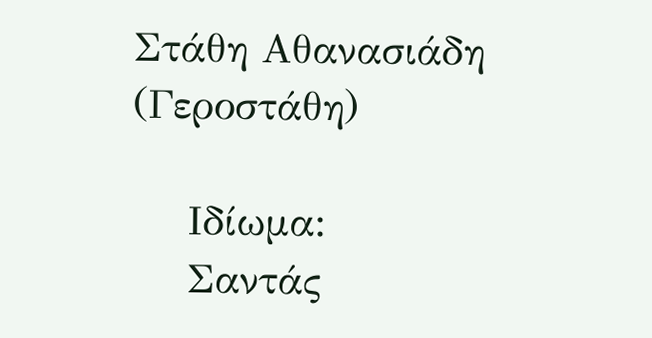Στάθη Αθανασιάδη (Γεροστάθη)

    Ιδίωμα:
    Σαντάς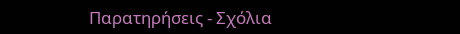Παρατηρήσεις - Σχόλια